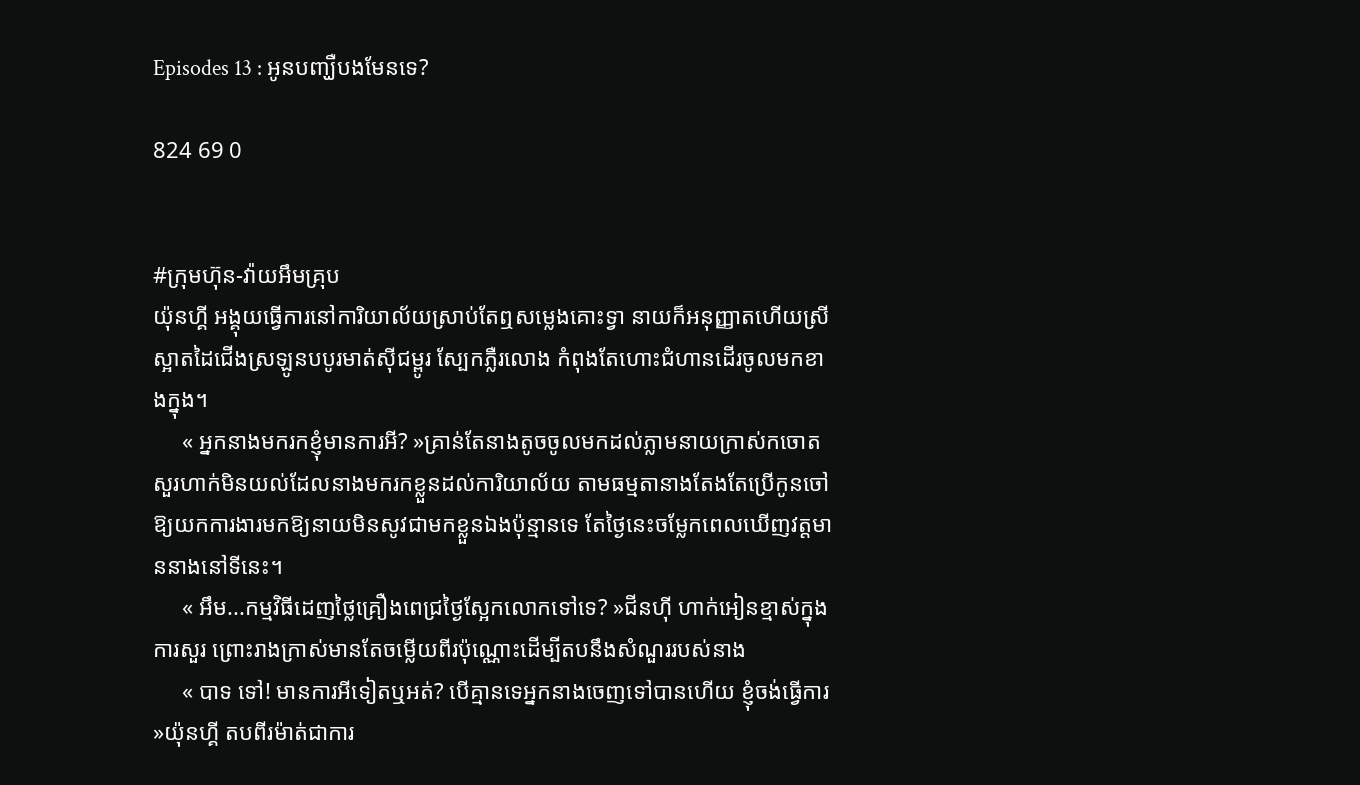Episodes 13 : អូនបញ្ឃឺបងមែនទេ?

824 69 0


#ក្រុមហ៊ុន-វ៉ាយអឹមគ្រុប
យ៉ុនហ្គី អង្គុយធ្វើការនៅការិយាល័យស្រាប់តែឮសម្លេងគោះទ្វា នាយក៏អនុញ្ញាតហើយស្រីស្អាតដៃជើងស្រឡូនបបូរមាត់ស៊ីជម្ពូរ ស្បែកភ្លឺរលោង កំពុងតែហោះជំហានដើរចូលមកខាងក្នុង។
     « អ្នកនាងមករកខ្ញុំមានការអី? »គ្រាន់តែនាងតូចចូលមកដល់ភ្លាមនាយក្រាស់កចោតសួរហាក់មិនយល់ដែលនាងមករកខ្លួនដល់ការិយាល័យ តាមធម្មតានាងតែងតែប្រើកូនចៅឱ្យយកការងារមកឱ្យនាយមិនសូវជាមកខ្លួនឯងប៉ុន្មានទេ តែថ្ងៃនេះចម្លែកពេលឃើញវត្តមាននាងនៅទីនេះ។
     « អឹម...កម្មវិធីដេញថ្លៃគ្រឿងពេជ្រថ្ងៃស្អែកលោកទៅទេ? »ជីនហ៊ី ហាក់អៀនខ្មាស់ក្នុងការសួរ ព្រោះរាងក្រាស់មានតែចម្លើយពីរប៉ុណ្ណោះដើម្បីតបនឹងសំណួររបស់នាង
     « បាទ ទៅ! មានការអីទៀតឬអត់? បើគ្មានទេអ្នកនាងចេញទៅបានហើយ ខ្ញុំចង់ធ្វើការ »យ៉ុនហ្គី តបពីរម៉ាត់ជាការ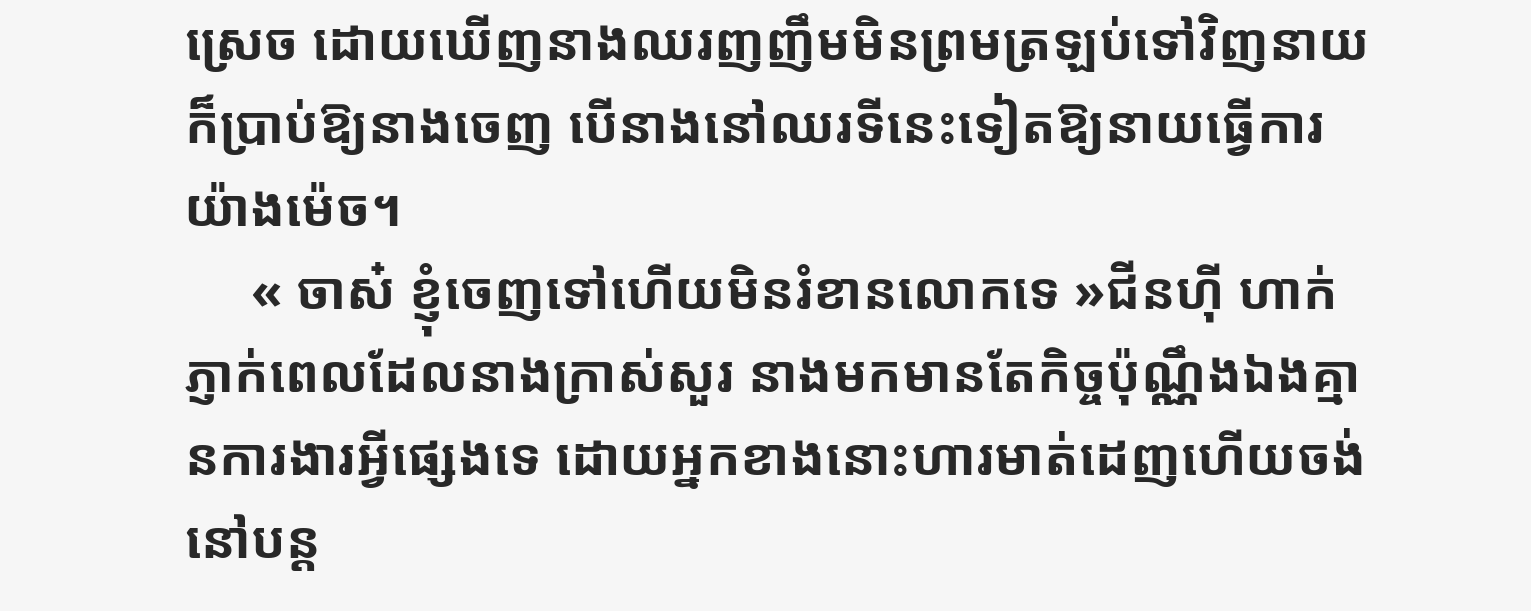ស្រេច ដោយឃើញនាងឈរញញឹមមិនព្រមត្រឡប់ទៅវិញនាយក៏ប្រាប់ឱ្យនាងចេញ បើនាងនៅឈរទីនេះទៀតឱ្យនាយធ្វើការយ៉ាងម៉េច។
     « ចាស៎ ខ្ញុំចេញទៅហើយមិនរំខានលោកទេ »ជីនហ៊ី ហាក់ភ្ញាក់ពេលដែលនាងក្រាស់សួរ នាងមកមានតែកិច្ចប៉ុណ្ណឹងឯងគ្មានការងារអ្វីផ្សេងទេ ដោយអ្នកខាងនោះហារមាត់ដេញហើយចង់នៅបន្ដ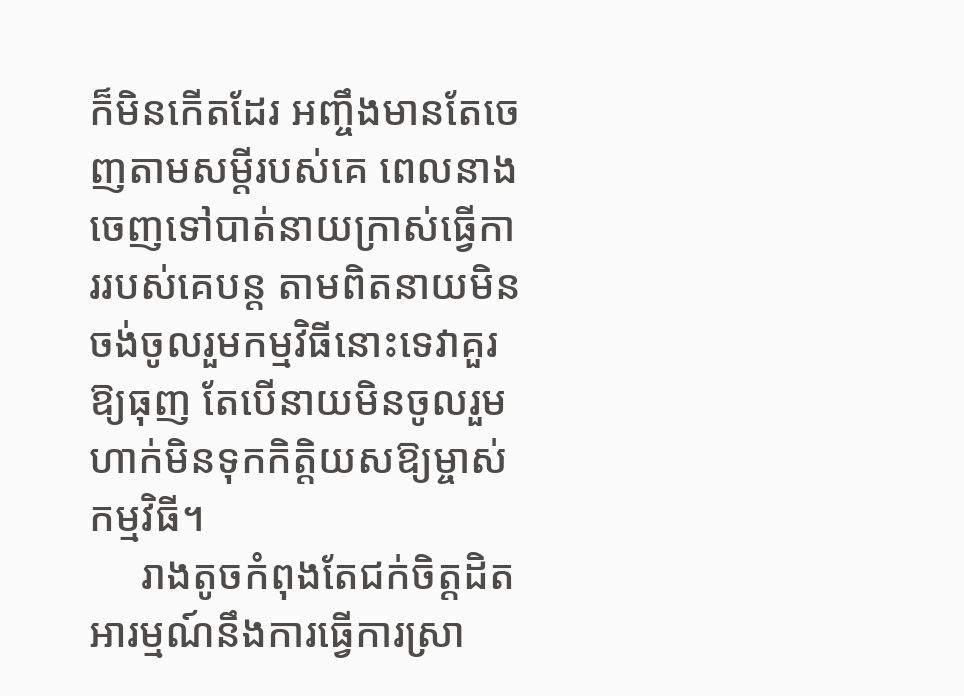ក៏មិនកើតដែរ អញ្ចឹងមានតែចេញតាមសម្ដីរបស់គេ ពេលនាងចេញទៅបាត់នាយក្រាស់ធ្វើការរបស់គេបន្ដ តាមពិតនាយមិនចង់ចូលរួមកម្មវិធីនោះទេវាគួរឱ្យធុញ តែបើនាយមិនចូលរួមហាក់មិនទុកកិត្តិយសឱ្យម្ចាស់កម្មវិធី។
     រាងតូចកំពុងតែជក់ចិត្តដិតអារម្មណ៍នឹងការធ្វើការស្រា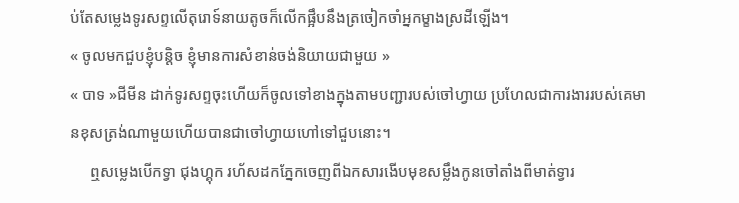ប់តែសម្លេងទូរសព្ទលើតុរោទ៍នាយតូចក៏លើកផ្អឹបនឹងត្រចៀកចាំអ្នកម្ខាងស្រដីឡើង។
« ចូលមកជួបខ្ញុំបន្ដិច ខ្ញុំមានការសំខាន់ចង់និយាយជាមួយ »
« បាទ »ជីមីន ដាក់ទូរសព្ទចុះហើយក៏ចូលទៅខាងក្នុងតាមបញ្ជារបស់ចៅហ្វាយ ប្រហែលជាការងាររបស់គេមានខុសត្រង់ណាមួយហើយបានជាចៅហ្វាយហៅទៅជួបនោះ។
     ឮសម្លេងបើកទ្វា ជុងហ្គុក រហ័សដកភ្នែកចេញពីឯកសារងើបមុខសម្លឹងកូនចៅតាំងពីមាត់ទ្វារ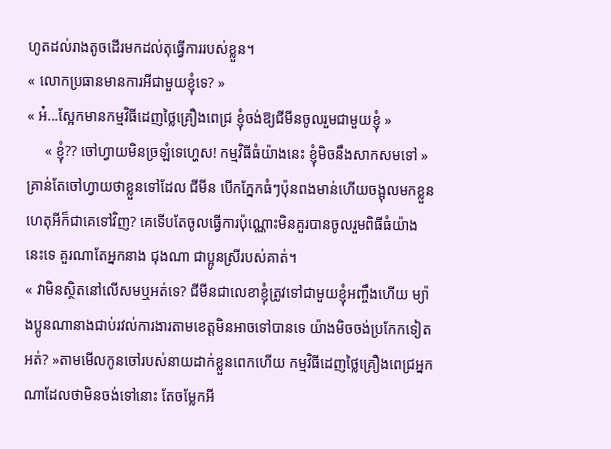ហូតដល់រាងតូចដើរមកដល់តុធ្វើការរបស់ខ្លួន។
« លោកប្រធានមានការអីជាមួយខ្ញុំទេ? »
« អ៎...ស្អែកមានកម្មវិធីដេញថ្លៃគ្រឿងពេជ្រ ខ្ញុំចង់ឱ្យជីមីនចូលរួមជាមួយខ្ញុំ »
     « ខ្ញុំ?? ចៅហ្វាយមិនច្រឡំទេហ្ហេស! កម្មវិធីធំយ៉ាងនេះ ខ្ញុំមិចនឹងសាកសមទៅ »គ្រាន់តែចៅហ្វាយថាខ្លួនទៅដែល ជីមីន បើកភ្នែកធំៗប៉ុនពងមាន់ហើយចង្អុលមកខ្លួន ហេតុអីក៏ជាគេទៅវិញ? គេទើបតែចូលធ្វើការប៉ុណ្ណោះមិនគួរបានចូលរួមពិធីធំយ៉ាងនេះទេ គួរណាតែអ្នកនាង ជុងណា ជាប្អូនស្រីរបស់គាត់។
« វាមិនស្ថិតនៅលើសមឬអត់ទេ? ជីមីនជាលេខាខ្ញុំត្រូវទៅជាមួយខ្ញុំអញ្ចឹងហើយ ម្យ៉ាងប្អូនណានាងជាប់រវល់ការងារតាមខេត្តមិនអាចទៅបានទេ យ៉ាងមិចចង់ប្រកែកទៀតអត់? »តាមមើលកូនចៅរបស់នាយដាក់ខ្លួនពេកហើយ កម្មវិធីដេញថ្លៃគ្រឿងពេជ្រអ្នកណាដែលថាមិនចង់ទៅនោះ តែចម្លែកអី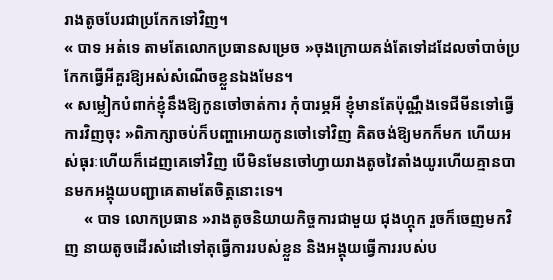រាងតូចបែរជាប្រកែកទៅវិញ។
« បាទ អត់ទេ តាមតែលោកប្រធានសម្រេច »ចុងក្រោយគង់តែទៅដដែលចាំបាច់ប្រកែកធ្វើអីគួរឱ្យអស់សំណើចខ្លួនឯងមែន។
« សម្លៀកបំពាក់ខ្ញុំនឹងឱ្យកូនចៅចាត់ការ កុំបារម្ភអី ខ្ញុំមានតែប៉ុណ្ណឹងទេជីមីនទៅធ្វើការវិញចុះ »ពិភាក្សាចប់ក៏បញ្ហាអោយកូនចៅទៅវិញ គិតចង់ឱ្យមកក៏មក ហើយអស់ធុរៈហើយក៏ដេញគេទៅវិញ បើមិនមែនចៅហ្វាយរាងតូចវៃតាំងយូរហើយគ្មានបានមកអង្គុយបញ្ជាគេតាមតែចិត្តនោះទេ។
     « បាទ លោកប្រធាន »រាងតូចនិយាយកិច្ចការជាមួយ ជុងហ្គុក រួចក៏ចេញមកវិញ នាយតូចដើរសំដៅទៅតុធ្វើការរបស់ខ្លួន និងអង្គុយធ្វើការរបស់ប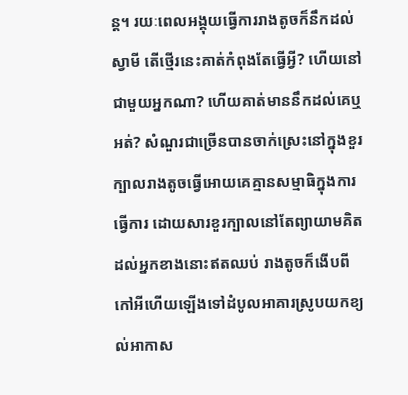ន្ដ។ រយៈពេលអង្គុយធ្វើការរាងតូចក៏នឹកដល់ស្វាមី តើថ្មើរនេះគាត់កំពុងតែធ្វើអ្វី? ហើយនៅជាមួយអ្នកណា? ហើយគាត់មាននឹកដល់គេឬអត់? សំណួរជាច្រើនបានចាក់ស្រេះនៅក្នុងខួរក្បាលរាងតូចធ្វើអោយគេគ្មានសម្មាធិក្នុងការធ្វើការ ដោយសារខួរក្បាលនៅតែព្យាយាមគិតដល់អ្នកខាងនោះឥតឈប់ រាងតូចក៏ងើបពីកៅអីហើយឡើងទៅដំបូលអាគារស្រូបយកខ្យល់អាកាស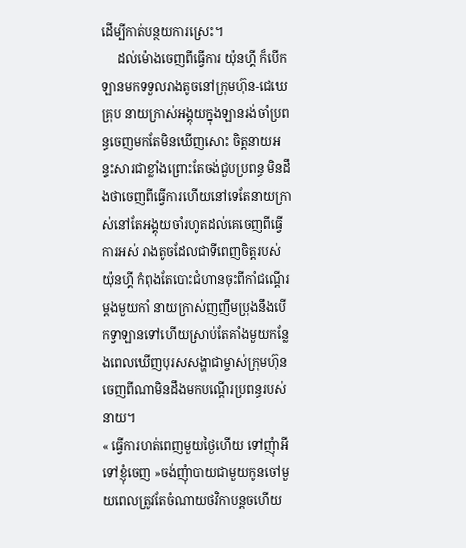ដើម្បីកាត់បន្ថយការស្រេះ។
     ដល់ម៉ោងចេញពីធ្វើការ យ៉ុនហ្គី ក៏បើកឡានមកទទួលរាងតូចនៅក្រុមហ៊ុន-ជេឃេគ្រុប នាយក្រាស់អង្គុយក្នុងឡានរង់ចាំប្រពន្ធចេញមកតែមិនឃើញសោះ ចិត្តនាយអន្ទះសារជាខ្លាំងព្រោះតែចង់ជួបប្រពន្ធ មិនដឹងថាចេញពីធ្វើការហើយនៅទេតែនាយក្រាស់នៅតែអង្គុយចាំរហូតដល់គេចេញពីធ្វើការអស់ រាងតូចដែលជាទីពេញចិត្តរបស់ យ៉ុនហ្គី កំពុងតែបោះជំហានចុះពីកាំជណ្ដើរម្ដងមួយកាំ នាយក្រាស់ញញឹមប្រុងនឹងបើកទ្វាឡានទៅហើយស្រាប់តែគាំងមួយកន្លែងពេលឃើញបុរសសង្ហាជាម្ចាស់ក្រុមហ៊ុនចេញពីណាមិនដឹងមកបណ្ដើរប្រពន្ធរបស់នាយ។
« ធ្វើការហត់ពេញមួយថ្ងៃហើយ ទៅញុំាអីទៅខ្ញុំចេញ »ចង់ញុំាបាយជាមួយកូនចៅមួយពេលត្រូវតែចំណាយថវិកាបន្ដចហើយ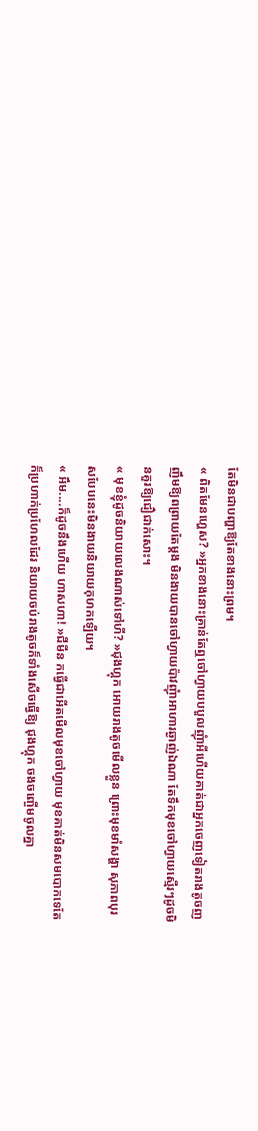តែមិនជាបញ្ហាឱ្យតែខាងនោះព្រម។
« ពិតមែនហ្ហេស? »អ្នកខាងនោះគ្រាន់តែឮចៅហ្វាយបបួលញុំាអីហើយគាត់ជាអ្នកចេញទៀតរាងតូចញញឹមឱ្យពព្រាយតែម្ដង មិនងាយបានចៅហ្វាយប៉ាវញុំាអាហារឆ្ងាញ់ឯណា តែទឹកមុខចៅហ្វាយស្មើរៗដូចមិនគួរឱ្យជឿជាក់សោះ។
« មុខខ្ញុំដូចនិយាយលេងណាស់ទៅហី? »ជុងហ្គុក អោយរាងតូចមើលខ្លួន ព្រោះមុខមាំសង្ហា សុភាពបុរសបែបនេះមិនងាយនិយាយកុហកឡើយ។
« អឹម....ក៏ដូចនឹងហើយ ហាសហា! »ជីមីន កធ្វើជាអើតមើលមុខចៅហ្វាយ មុខគាត់មិនសមបោកទេតែក៏ប្រហាក់ប្រហែលដែរ និយាយចប់រាងតូចក៏ទាំងសើចធ្វើឱ្យ ជុងហ្គុក ចងចញ្ចើមចូលគ្នា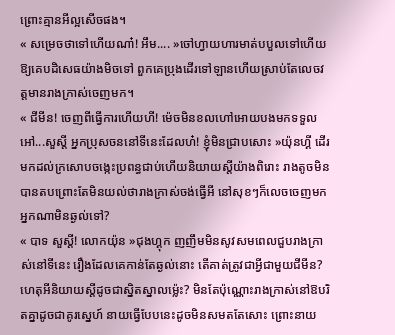ព្រោះគ្មានអីល្អសើចផង។
« សម្រេចថាទៅហើយណា៎! អឹម.... »ចៅហ្វាយហារមាត់បបួលទៅហើយឱ្យគេបដិសេធយ៉ាងមិចទៅ ពួកគេប្រុងដើរទៅឡានហើយស្រាប់តែលេចវត្តមានរាងក្រាស់ចេញមក។
« ជីមីន! ចេញពីធ្វើការហើយហី! ម៉េចមិនខលហៅអោយបងមកទទួល អៅ...សួស្ដី អ្នកប្រុសចននៅទីនេះដែលហ៎! ខ្ញុំមិនជ្រាបសោះ »យ៉ុនហ្គី ដើរមកដល់ក្រសោបចង្កេះប្រពន្ធជាប់ហើយនិយាយស្ដីយ៉ាងពិរោះ រាងតូចមិនបានតបព្រោះតែមិនយល់ថារាងក្រាស់ចង់ធ្វើអី នៅសុខៗក៏លេចចេញមកអ្នកណាមិនឆ្ងល់ទៅ?
« បាទ សួស្ដី! លោកយ៉ុន »ជុងហ្គុក ញញឹមមិនសូវសមពេលជួបរាងក្រាស់នៅទីនេះ រឿងដែលគេកាន់តែឆ្ងល់នោះ តើគាត់ត្រូវជាអ្វីជាមួយជីមីន? ហេតុអីនិយាយស្ដីដូចជាស្និតស្នាលម្ល៉េះ? មិនតែប៉ុណ្ណោះរាងក្រាស់នៅឱបរិតគ្នាដូចជាគូរស្នេហ៍ នាយធ្វើបែបនេះដូចមិនសមតតែសោះ ព្រោះនាយ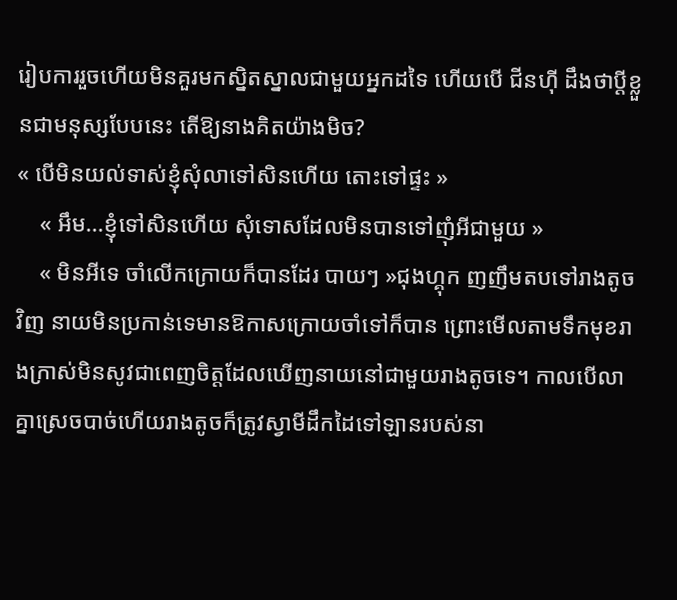រៀបការរួចហើយមិនគួរមកស្និតស្នាលជាមួយអ្នកដទៃ ហើយបើ ជីនហ៊ី ដឹងថាប្ដីខ្លួនជាមនុស្សបែបនេះ តើឱ្យនាងគិតយ៉ាងមិច?
« បើមិនយល់ទាស់ខ្ញុំសុំលាទៅសិនហើយ តោះទៅផ្ទះ »
    « អឹម...ខ្ញុំទៅសិនហើយ សុំទោសដែលមិនបានទៅញុំអីជាមួយ »
    « មិនអីទេ ចាំលើកក្រោយក៏បានដែរ បាយៗ »ជុងហ្គុក ញញឹមតបទៅរាងតូចវិញ នាយមិនប្រកាន់ទេមានឱកាសក្រោយចាំទៅក៏បាន ព្រោះមើលតាមទឹកមុខរាងក្រាស់មិនសូវជាពេញចិត្តដែលឃើញនាយនៅជាមួយរាងតូចទេ។ កាលបើលាគ្នាស្រេចបាច់ហើយរាងតូចក៏ត្រូវស្វាមីដឹកដៃទៅឡានរបស់នា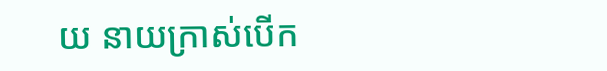យ នាយក្រាស់បើក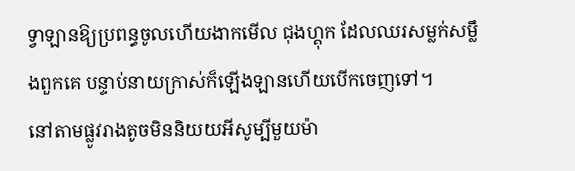ទ្វាឡានឱ្យប្រពន្ធចូលហើយងាកមើល ជុងហ្គុក ដែលឈរសម្លក់សម្លឹងពួកគេ បន្ទាប់នាយក្រាស់ក៏ឡើងឡានហើយបើកចេញទៅ។
នៅតាមផ្លូវរាងតូចមិននិយយអីសូម្បីមួយម៉ា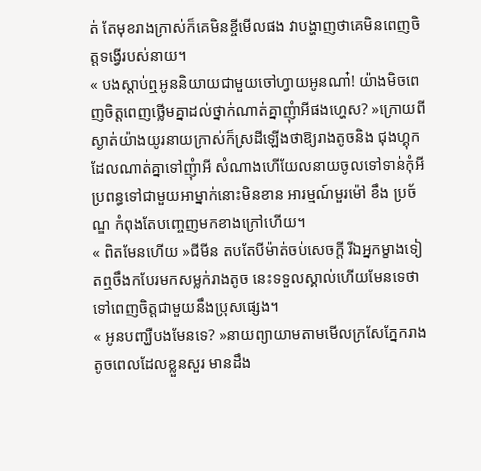ត់ តែមុខរាងក្រាស់ក៏គេមិនខ្ចីមើលផង វាបង្ហាញថាគេមិនពេញចិត្តទង្វើរបស់នាយ។
« បងស្ដាប់ឮអូននិយាយជាមួយចៅហ្វាយអូនណា៎! យ៉ាងមិចពេញចិត្តពេញថ្លើមគ្នាដល់ថ្នាក់ណាត់គ្នាញុំាអីផងហ្ហេស? »ក្រោយពីស្ងាត់យ៉ាងយូរនាយក្រាស់ក៏ស្រដីឡើងថាឱ្យរាងតូចនិង ជុងហ្គុក ដែលណាត់គ្នាទៅញុំាអី សំណាងហើយែលនាយចូលទៅទាន់កុំអីប្រពន្ធទៅជាមួយអាម្នាក់នោះមិនខាន អារម្មណ៍មួរម៉ៅ ខឹង ប្រច័ណ្ឌ កំពុងតែបញ្ចេញមកខាងក្រៅហើយ។
« ពិតមែនហើយ »ជីមីន តបតែបីម៉ាត់ចប់សេចក្ដី រីឯអ្នកម្ខាងទៀតឮចឹងកបែរមកសម្លក់រាងតូច នេះទទួលស្គាល់ហើយមែនទេថាទៅពេញចិត្តជាមួយនឹងប្រុសផ្សេង។
« អូនបញ្ឃឺបងមែនទេ? »នាយព្យាយាមតាមមើលក្រសែភ្នែករាងតូចពេលដែលខ្លួនសួរ មានដឹង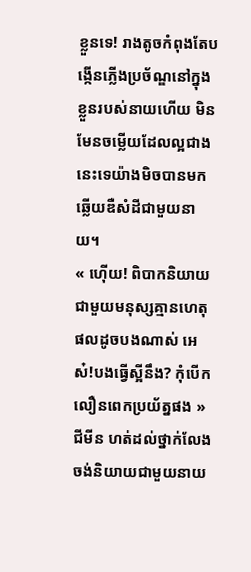ខ្លួនទេ! រាងតូចកំពុងតែបង្កើនភ្លើងប្រច័ណ្ឌនៅក្នុងខ្លួនរបស់នាយហើយ មិនមែនចម្លើយដែលល្អជាងនេះទេយ៉ាងមិចបានមកឆ្លើយឌឺសំដីជាមួយនាយ។
« ហ៊ើយ! ពិបាកនិយាយជាមួយមនុស្សគ្មានហេតុផលដូចបងណាស់ អេស៎!បងធ្វើស្អីនឹង? កុំបើកលឿនពេកប្រយ័ត្នផង »ជីមីន ហត់ដល់ថ្នាក់លែងចង់និយាយជាមួយនាយ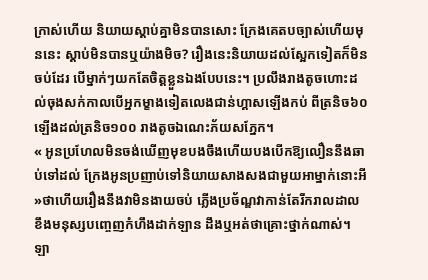ក្រាស់ហើយ និយាយស្ដាប់គ្នាមិនបានសោះ ក្រែងគេតបច្បាស់ហើយមុននេះ ស្ដាប់មិនបានឬយ៉ាងមិច? រឿងនេះនិយាយដល់ស្អែកទៀតក៏មិនចប់ដែរ បើម្នាក់ៗយកតែចិត្តខ្លួនឯងបែបនេះ។ ប្រលឹងរាងតូចហោះដល់ចុងសក់កាលបើអ្នកម្ខាងទៀតលេងជាន់ហ្គាសឡើងកប់ ពីត្រនិច៦០ឡើងដល់ត្រនិច១០០ រាងតូចឯណេះភ័យសភ្នែក។
« អូនប្រហែលមិនចង់ឃើញមុខបងចឹងហើយបងបើកឱ្យលឿននឹងឆាប់ទៅដល់ ក្រែងអូនប្រញាប់ទៅនិយាយសាងសងជាមួយអាម្នាក់នោះអី »ថាហើយរឿងនឹងវាមិនងាយចប់ ភ្លើងប្រច័ណ្ឌវាកាន់តែរីករាលដាល ខឹងមនុស្សបញ្ចេញកំហឹងដាក់ឡាន ដឹងឬអត់ថាគ្រោះថ្នាក់ណាស់។
ឡា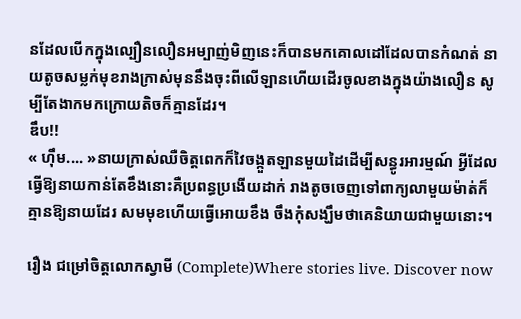នដែលបើកក្នុងល្បឿនលឿនអម្បាញ់មិញនេះក៏បានមកគោលដៅដែលបានកំណត់ នាយតូចសម្លក់មុខរាងក្រាស់មុននឹងចុះពីលើឡានហើយដើរចូលខាងក្នុងយ៉ាងលឿន សូម្បីតែងាកមកក្រោយតិចក៏គ្មានដែរ។
ឌឹប!!
« ហ៊ឹម.... »នាយក្រាស់ឈឺចិត្តពេកក៏វៃចង្កួតឡានមួយដៃដើម្បីសន្ធូរអារម្មណ៍ អ្វីដែលធ្វើឱ្យនាយកាន់តែខឹងនោះគឺប្រពន្ធប្រងើយដាក់ រាងតូចចេញទៅពាក្យលាមួយម៉ាត់ក៏គ្មានឱ្យនាយដែរ សមមុខហើយធ្វើអោយខឹង ចឹងកុំសង្ឃឹមថាគេនិយាយជាមួយនោះ។

រឿង ជម្រៅចិត្តលោកស្វាមី (Complete)Where stories live. Discover now